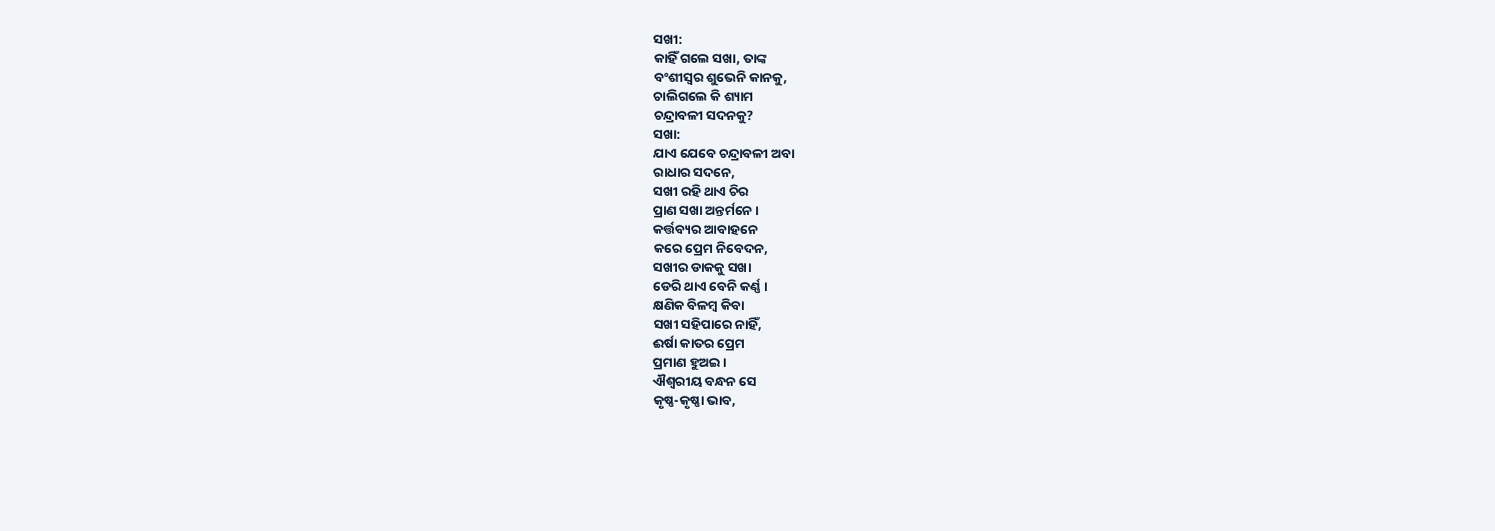ସଖୀ:
କାହିଁ ଗଲେ ସଖା, ତାଙ୍କ
ବଂଶୀସ୍ୱର ଶୁଭେନି କାନକୁ,
ଚାଲିଗଲେ କି ଶ୍ୟାମ
ଚନ୍ଦ୍ରାବଳୀ ସଦନକୁ?
ସଖା:
ଯାଏ ଯେବେ ଚନ୍ଦ୍ରାବଳୀ ଅବା
ରାଧାର ସଦନେ,
ସଖୀ ରହି ଥାଏ ଚିର
ପ୍ରାଣ ସଖା ଅନ୍ତର୍ମନେ ।
କର୍ତ୍ତବ୍ୟର ଆବାହନେ
କରେ ପ୍ରେମ ନିବେଦନ,
ସଖୀର ଡାକକୁ ସଖା
ଡେରି ଥାଏ ବେନି କର୍ଣ୍ଣ ।
କ୍ଷଣିକ ବିଳମ୍ବ କିବା
ସଖୀ ସହିପାରେ ନାହିଁ,
ଈର୍ଷା କାତର ପ୍ରେମ
ପ୍ରମାଣ ହୁଅଇ ।
ଐଶ୍ୱରୀୟ ବନ୍ଧନ ସେ
କୃଷ୍ଣ-କୃଷ୍ଣା ଭାବ,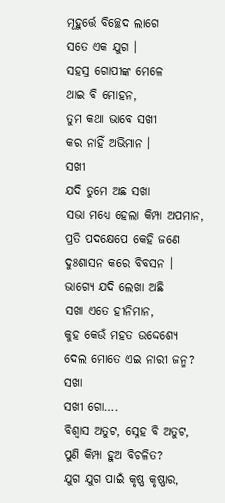ମୂହୁର୍ତ୍ତେ ବିଚ୍ଛେଦ ଲାଗେ
ସତେ ଏକ ଯୁଗ ।
ସହସ୍ର ଗୋପୀଙ୍କ ମେଳେ
ଥାଇ ବି ମୋହନ,
ତୁମ କଥା ଭାବେ ସଖୀ
କର ନାହିଁ ଅଭିମାନ ।
ସଖୀ
ଯଦି ତୁମେ ଅଛ ସଖା
ସଭା ମଧ୍ୟେ ହେଲା କିମ୍ପା ଅପମାନ,
ପ୍ରତି ପଦକ୍ଷେପେ କେହି ଜଣେ
ଦୁଃଶାସନ କରେ ବିବସନ ।
ଭାଗ୍ୟେ ଯଦି ଲେଖା ଅଛି
ସଖା ଏତେ ହୀନିମାନ,
କୁହ କେଉଁ ମହତ ଉଦ୍ଦେଶ୍ୟେ
ଦେଲ ମୋତେ ଏଇ ନାରୀ ଜନ୍ମ?
ସଖା
ସଖୀ ଗୋ….
ବିଶ୍ୱାସ ଅତୁଟ, ସ୍ନେହ ବି ଅତୁଟ,
ପୁଣି କିମ୍ପା ହୁଅ ବିଚଳିତ?
ଯୁଗ ଯୁଗ ପାଇଁ କୃଷ୍ଣ କୃଷ୍ଣାର,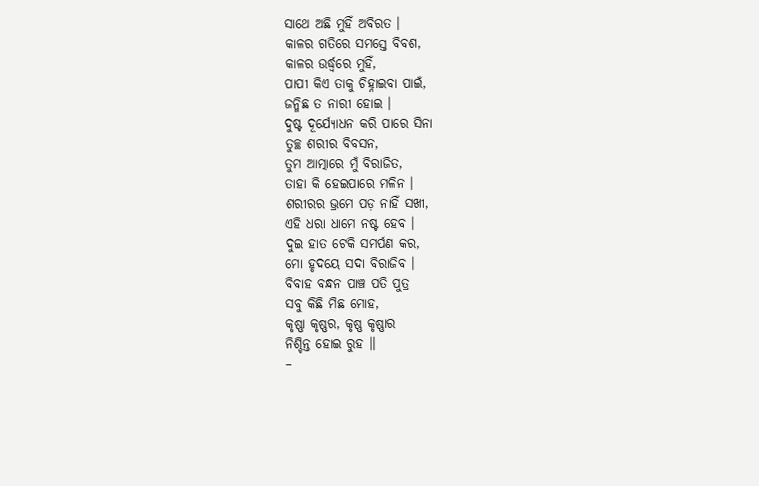ସାଥେ ଅଛି ମୁହିଁ ଅବିରତ ।
କାଳର ଗତିରେ ସମସ୍ତେ ବିବଶ,
କାଳର ଉର୍ଦ୍ଧ୍ୱରେ ମୁହିଁ,
ପାପୀ କିଏ ତାକୁ ଚିହ୍ନାଇବା ପାଇଁ,
ଜନ୍ମିଛ ତ ନାରୀ ହୋଇ ।
ଦୁଷ୍ଟ ଦୂର୍ଯ୍ୟୋଧନ କରି ପାରେ ସିନା
ତୁଚ୍ଛ ଶରୀର ବିବସନ,
ତୁମ ଆତ୍ମାରେ ମୁଁ ବିରାଜିତ,
ତାହା କି ହେଇପାରେ ମଳିନ ।
ଶରୀରର ଭ୍ରମେ ପଡ଼ ନାହିଁ ସଖୀ,
ଏହି ଧରା ଧାମେ ନଷ୍ଟ ହେବ ।
ଦୁଇ ହାତ ଟେକି ସମର୍ପଣ କର,
ମୋ ହୃଦୟେ ସଦା ବିରାଜିବ ।
ବିବାହ ବନ୍ଧନ ପାଞ୍ଚ ପତି ପୁତ୍ର
ସବୁ କିଛି ମିଛ ମୋହ,
କୃଷ୍ଣା କୃଷ୍ଣର, କୃଷ୍ଣ କୃଷ୍ଣାର
ନିଶ୍ଚିନ୍ତ ହୋଇ ରୁହ ॥
–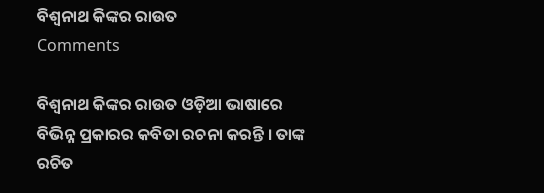ବିଶ୍ୱନାଥ କିଙ୍କର ରାଉତ
Comments

ବିଶ୍ୱନାଥ କିଙ୍କର ରାଉତ ଓଡ଼ିଆ ଭାଷାରେ ବିଭିନ୍ନ ପ୍ରକାରର କବିତା ରଚନା କରନ୍ତି । ତାଙ୍କ ରଚିତ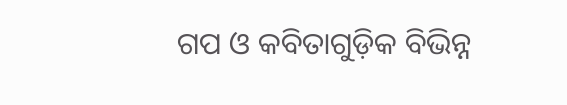ଗପ ଓ କବିତାଗୁଡ଼ିକ ବିଭିନ୍ନ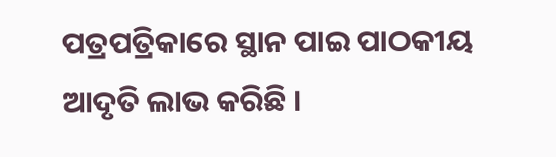ପତ୍ରପତ୍ରିକାରେ ସ୍ଥାନ ପାଇ ପାଠକୀୟ ଆଦୃତି ଲାଭ କରିଛି ।